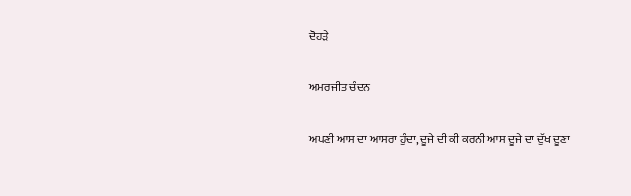ਦੋਹੜੇ

ਅਮਰਜੀਤ ਚੰਦਨ

ਅਪਣੀ ਆਸ ਦਾ ਆਸਰਾ ਹੁੰਦਾ, ਦੂਜੇ ਦੀ ਕੀ ਕਰਨੀ ਆਸ ਦੂਜੇ ਦਾ ਦੁੱਖ ਦੂਣਾ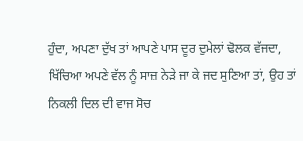ਹੁੰਦਾ, ਅਪਣਾ ਦੁੱਖ ਤਾਂ ਆਪਣੇ ਪਾਸ ਦੂਰ ਦੁਮੇਲਾਂ ਢੋਲਕ ਵੱਜਦਾ, ਖਿੱਚਿਆ ਅਪਣੇ ਵੱਲ ਨੂੰ ਸਾਜ਼ ਨੇੜੇ ਜਾ ਕੇ ਜਦ ਸੁਣਿਆ ਤਾਂ, ਉਹ ਤਾਂ ਨਿਕਲੀ ਦਿਲ ਦੀ ਵਾਜ ਸੋਚ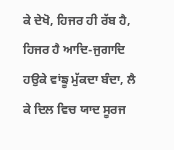ਕੇ ਦੇਖੋ, ਹਿਜਰ ਹੀ ਰੱਬ ਹੈ, ਹਿਜਰ ਹੈ ਆਦਿ-ਜੁਗਾਦਿ ਹਉਕੇ ਵਾਂਙੂ ਮੁੱਕਦਾ ਬੰਦਾ, ਲੈ ਕੇ ਦਿਲ ਵਿਚ ਯਾਦ ਸੂਰਜ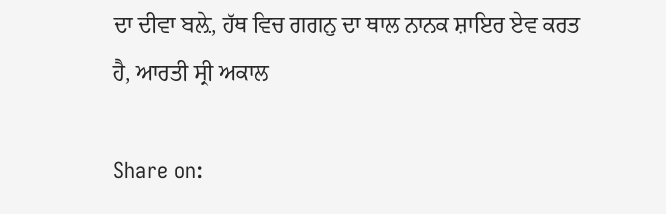ਦਾ ਦੀਵਾ ਬਲ਼ੇ, ਹੱਥ ਵਿਚ ਗਗਨੁ ਦਾ ਥਾਲ ਨਾਨਕ ਸ਼ਾਇਰ ਏਵ ਕਰਤ ਹੈ, ਆਰਤੀ ਸ੍ਰੀ ਅਕਾਲ

Share on: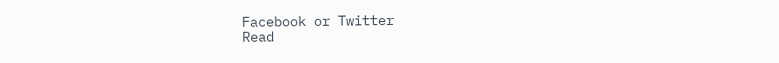Facebook or Twitter
Read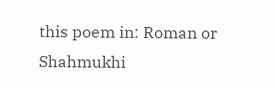this poem in: Roman or Shahmukhi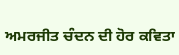ਅਮਰਜੀਤ ਚੰਦਨ ਦੀ ਹੋਰ ਕਵਿਤਾ